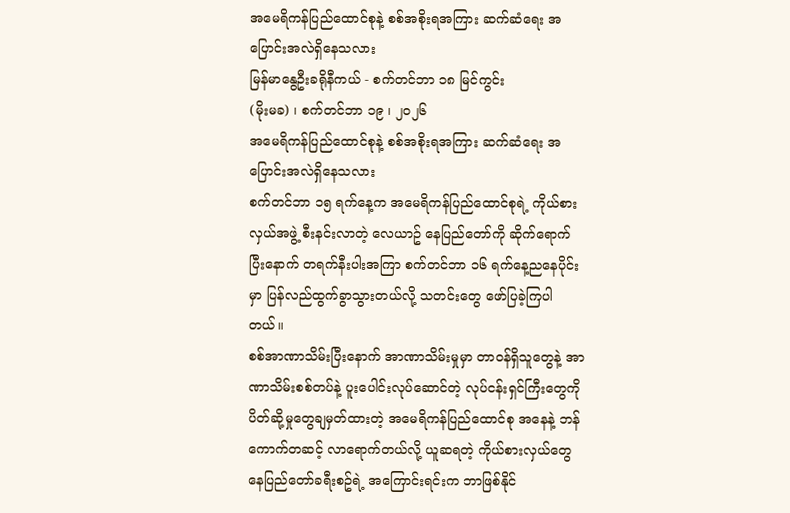အမေရိကန်ပြည်ထောင်စုနဲ့ စစ်အစိုးရအကြား ဆက်ဆံရေး အပြောင်းအလဲရှိနေသလား
မြန်မာနွေဦးခရိုနီကယ် - စက်တင်ဘာ ၁၈ မြင်ကွင်း
(မိုးမခ) ၊ စက်တင်ဘာ ၁၉ ၊ ၂၀၂၆
အမေရိကန်ပြည်ထောင်စုနဲ့ စစ်အစိုးရအကြား ဆက်ဆံရေး အပြောင်းအလဲရှိနေသလား
စက်တင်ဘာ ၁၅ ရက်နေ့က အမေရိကန်ပြည်ထောင်စုရဲ့ ကိုယ်စားလှယ်အဖွဲ့ စီးနင်းလာတဲ့ လေယာဥ် နေပြည်တော်ကို ဆိုက်ရောက်ပြီးနောက် တရက်နီးပါးအကြာ စက်တင်ဘာ ၁၆ ရက်နေ့ညနေပိုင်းမှာ ပြန်လည်ထွက်ခွာသွားတယ်လို့ သတင်းတွေ ဖော်ပြခဲ့ကြပါတယ်။
စစ်အာဏာသိမ်းပြီးနောက် အာဏာသိမ်းမှုမှာ တာဝန်ရှိသူတွေနဲ့ အာဏာသိမ်းစစ်တပ်နဲ့ ပူးပေါင်းလုပ်ဆောင်တဲ့ လုပ်ငန်းရှင်ကြီးတွေကို ပိတ်ဆို့မှုတွေချမှတ်ထားတဲ့ အမေရိကန်ပြည်ထောင်စု အနေနဲ့ ဘန်ကောက်တဆင့် လာရောက်တယ်လို့ ယူဆရတဲ့ ကိုယ်စားလှယ်တွေ နေပြည်တော်ခရီးစဥ်ရဲ့ အကြောင်းရင်းက ဘာဖြစ်နိုင်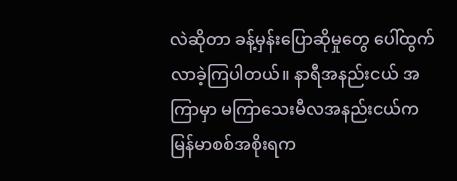လဲဆိုတာ ခန့်မှန်းပြောဆိုမှုတွေ ပေါ်ထွက်လာခဲ့ကြပါတယ်။ နာရီအနည်းငယ် အကြာမှာ မကြာသေးမီလအနည်းငယ်က မြန်မာစစ်အစိုးရက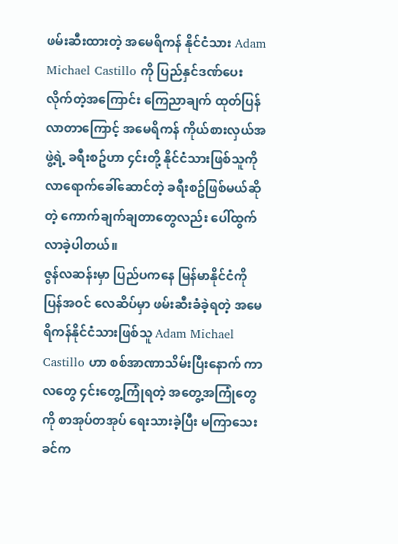ဖမ်းဆီးထားတဲ့ အမေရိကန် နိုင်ငံသား Adam Michael Castillo ကို ပြည်နှင်ဒဏ်ပေးလိုက်တဲ့အကြောင်း ကြေညာချက် ထုတ်ပြန်လာတာကြောင့် အမေရိကန် ကိုယ်စားလှယ်အဖွဲ့ရဲ့ ခရီးစဥ်ဟာ ၄င်းတို့ နိုင်ငံသားဖြစ်သူကို လာရောက်ခေါ်ဆောင်တဲ့ ခရီးစဥ်ဖြစ်မယ်ဆိုတဲ့ ကောက်ချက်ချတာတွေလည်း ပေါ်ထွက်လာခဲ့ပါတယ်။
ဇွန်လဆန်းမှာ ပြည်ပကနေ မြန်မာနိုင်ငံကို ပြန်အဝင် လေဆိပ်မှာ ဖမ်းဆီးခံခဲ့ရတဲ့ အမေရိကန်နိုင်ငံသားဖြစ်သူ Adam Michael Castillo ဟာ စစ်အာဏာသိမ်းပြီးနောက် ကာလတွေ ၄င်းတွေ့ကြုံရတဲ့ အတွေ့အကြုံတွေကို စာအုပ်တအုပ် ရေးသားခဲ့ပြီး မကြာသေးခင်က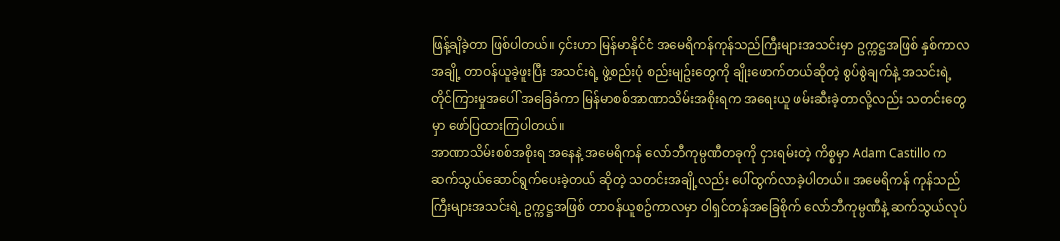ဖြန့်ချိခဲ့တာ ဖြစ်ပါတယ်။ ၄င်းဟာ မြန်မာနိုင်ငံ အမေရိကန်ကုန်သည်ကြီးများအသင်းမှာ ဥက္ကဋ္ဌအဖြစ် နှစ်ကာလအချို့ တာဝန်ယူခဲ့ဖူးပြီး အသင်းရဲ့ ဖွဲ့စည်းပုံ စည်းမျဥ်းတွေကို ချိုးဖောက်တယ်ဆိုတဲ့ စွပ်စွဲချက်နဲ့ အသင်းရဲ့ တိုင်ကြားမှုအပေါ် အခြေခံကာ မြန်မာစစ်အာဏာသိမ်းအစိုးရက အရေးယူ ဖမ်းဆီးခဲ့တာလို့လည်း သတင်းတွေမှာ ဖော်ပြထားကြပါတယ်။
အာဏာသိမ်းစစ်အစိုးရ အနေနဲ့ အမေရိကန် လော်ဘီကုမ္ပဏီတခုကို ငှားရမ်းတဲ့ ကိစ္စမှာ Adam Castillo က ဆက်သွယ်ဆောင်ရွက်ပေးခဲ့တယ် ဆိုတဲ့ သတင်းအချို့လည်း ပေါ်ထွက်လာခဲ့ပါတယ်။ အမေရိကန် ကုန်သည်ကြီးများအသင်းရဲ့ ဥက္ကဋ္ဌအဖြစ် တာဝန်ယူစဥ်ကာလမှာ ဝါရှင်တန်အခြေစိုက် လော်ဘီကုမ္ပဏီနဲ့ ဆက်သွယ်လုပ်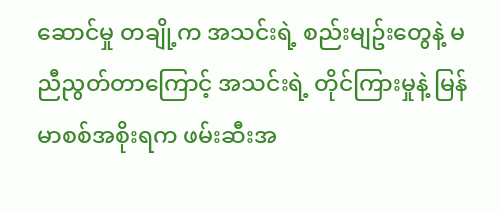ဆောင်မှု တချို့က အသင်းရဲ့ စည်းမျဥ်းတွေနဲ့ မညီညွတ်တာကြောင့် အသင်းရဲ့ တိုင်ကြားမှုနဲ့ မြန်မာစစ်အစိုးရက ဖမ်းဆီးအ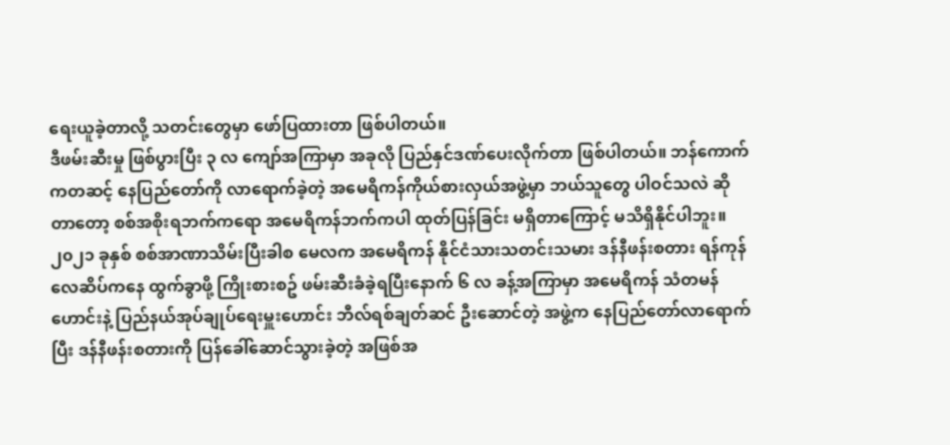ရေးယူခဲ့တာလို့ သတင်းတွေမှာ ဖော်ပြထားတာ ဖြစ်ပါတယ်။
ဒီဖမ်းဆီးမှု ဖြစ်ပွားပြီး ၃ လ ကျော်အကြာမှာ အခုလို ပြည်နှင်ဒဏ်ပေးလိုက်တာ ဖြစ်ပါတယ်။ ဘန်ကောက်ကတဆင့် နေပြည်တော်ကို လာရောက်ခဲ့တဲ့ အမေရိကန်ကိုယ်စားလှယ်အဖွဲ့မှာ ဘယ်သူတွေ ပါဝင်သလဲ ဆိုတာတော့ စစ်အစိုးရဘက်ကရော အမေရိကန်ဘက်ကပါ ထုတ်ပြန်ခြင်း မရှိတာကြောင့် မသိရှိနိုင်ပါဘူး။
၂၀၂၁ ခုနှစ် စစ်အာဏာသိမ်းပြီးခါစ မေလက အမေရိကန် နိုင်ငံသားသတင်းသမား ဒန်နီဖန်းစတား ရန်ကုန်လေဆိပ်ကနေ ထွက်ခွာဖို့ ကြိုးစားစဥ် ဖမ်းဆီးခံခဲ့ရပြီးနောက် ၆ လ ခန့်အကြာမှာ အမေရိကန် သံတမန်ဟောင်းနဲ့ ပြည်နယ်အုပ်ချုပ်ရေးမှူးဟောင်း ဘီလ်ရစ်ချတ်ဆင် ဦးဆောင်တဲ့ အဖွဲ့က နေပြည်တော်လာရောက်ပြီး ဒန်နီဖန်းစတားကို ပြန်ခေါ်ဆောင်သွားခဲ့တဲ့ အဖြစ်အ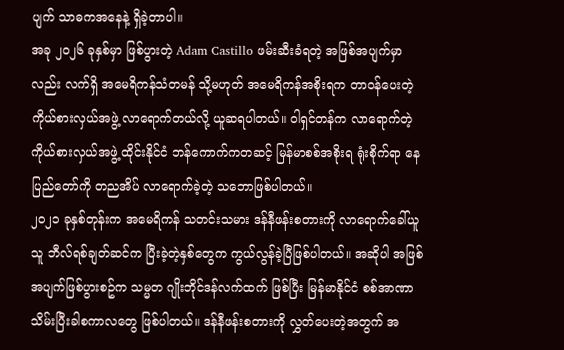ပျက် သာဓကအနေနဲ့ ရှိခဲ့တာပါ။
အခု ၂၀၂၆ ခုနှစ်မှာ ဖြစ်ပွားတဲ့ Adam Castillo ဖမ်းဆီးခံရတဲ့ အဖြစ်အပျက်မှာလည်း လက်ရှိ အမေရိကန်သံတမန် သို့မဟုတ် အမေရိကန်အစိုးရက တာဝန်ပေးတဲ့ ကိုယ်စားလှယ်အဖွဲ့ လာရောက်တယ်လို့ ယူဆရပါတယ်။ ဝါရှင်တန်က လာရောက်တဲ့ ကိုယ်စားလှယ်အဖွဲ့ ထိုင်းနိုင်ငံ ဘန်ကောက်ကတဆင့် မြန်မာစစ်အစိုးရ ရုံးစိုက်ရာ နေပြည်တော်ကို တညအိပ် လာရောက်ခဲ့တဲ့ သဘောဖြစ်ပါတယ်။
၂၀၂၁ ခုနှစ်တုန်းက အမေရိကန် သတင်းသမား ဒန်နီဖန်းစတားကို လာရောက်ခေါ်ယူသူ ဘီလ်ရစ်ချတ်ဆင်က ပြီးခဲ့တဲ့နှစ်တွေက ကွယ်လွန်ခဲ့ပြီဖြစ်ပါတယ်။ အဆိုပါ အဖြစ်အပျက်ဖြစ်ပွားစဥ်က သမ္မတ ဂျိုးဘိုင်ဒန်လက်ထက် ဖြစ်ပြီး မြန်မာနိုင်ငံ စစ်အာဏာသိမ်းပြီးခါစကာလတွေ ဖြစ်ပါတယ်။ ဒန်နီဖန်းစတားကို လွှတ်ပေးတဲ့အတွက် အ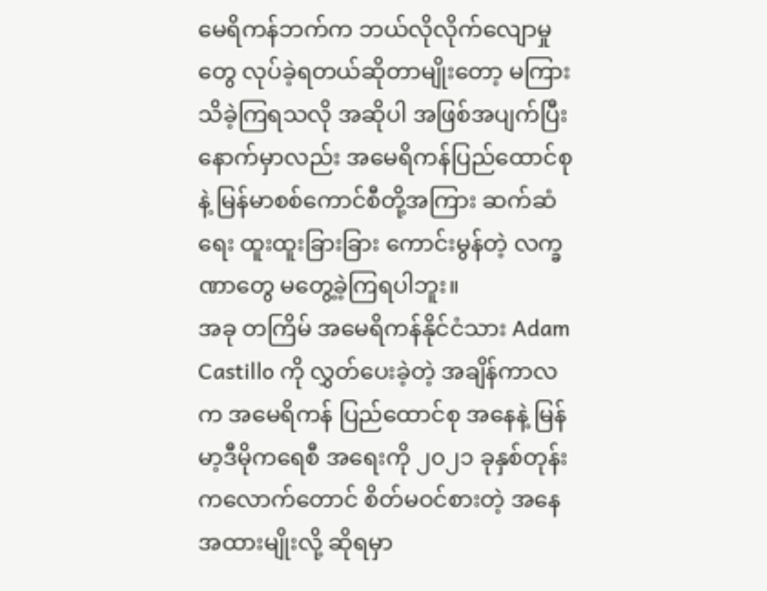မေရိကန်ဘက်က ဘယ်လိုလိုက်လျောမှုတွေ လုပ်ခဲ့ရတယ်ဆိုတာမျိုးတော့ မကြားသိခဲ့ကြရသလို အဆိုပါ အဖြစ်အပျက်ပြီးနောက်မှာလည်း အမေရိကန်ပြည်ထောင်စုနဲ့ မြန်မာစစ်ကောင်စီတို့အကြား ဆက်ဆံရေး ထူးထူးခြားခြား ကောင်းမွန်တဲ့ လက္ခဏာတွေ မတွေ့ခဲ့ကြရပါဘူး။
အခု တကြိမ် အမေရိကန်နိုင်ငံသား Adam Castillo ကို လွှတ်ပေးခဲ့တဲ့ အချိန်ကာလက အမေရိကန် ပြည်ထောင်စု အနေနဲ့ မြန်မာ့ဒီမိုကရေစီ အရေးကို ၂၀၂၁ ခုနှစ်တုန်းကလောက်တောင် စိတ်မဝင်စားတဲ့ အနေအထားမျိုးလို့ ဆိုရမှာ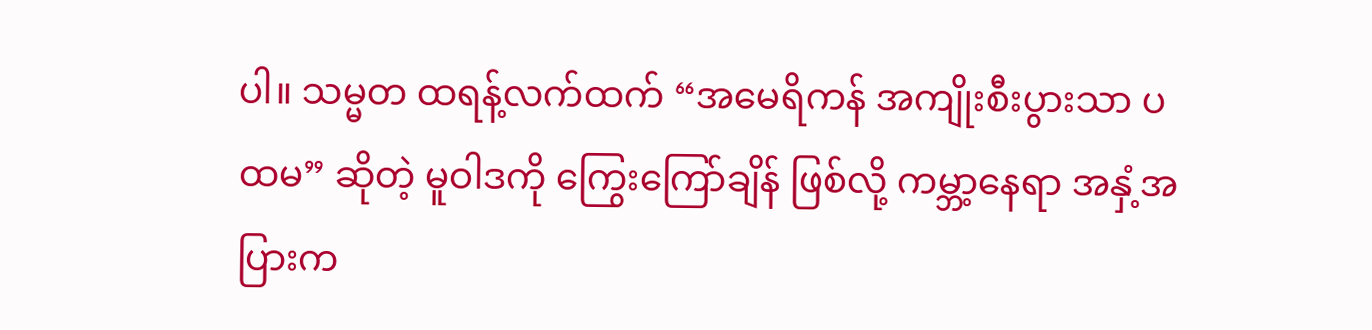ပါ။ သမ္မတ ထရန့်လက်ထက် “အမေရိကန် အကျိုးစီးပွားသာ ပထမ” ဆိုတဲ့ မူဝါဒကို ကြွေးကြော်ချိန် ဖြစ်လို့ ကမ္ဘာ့နေရာ အနှံ့အပြားက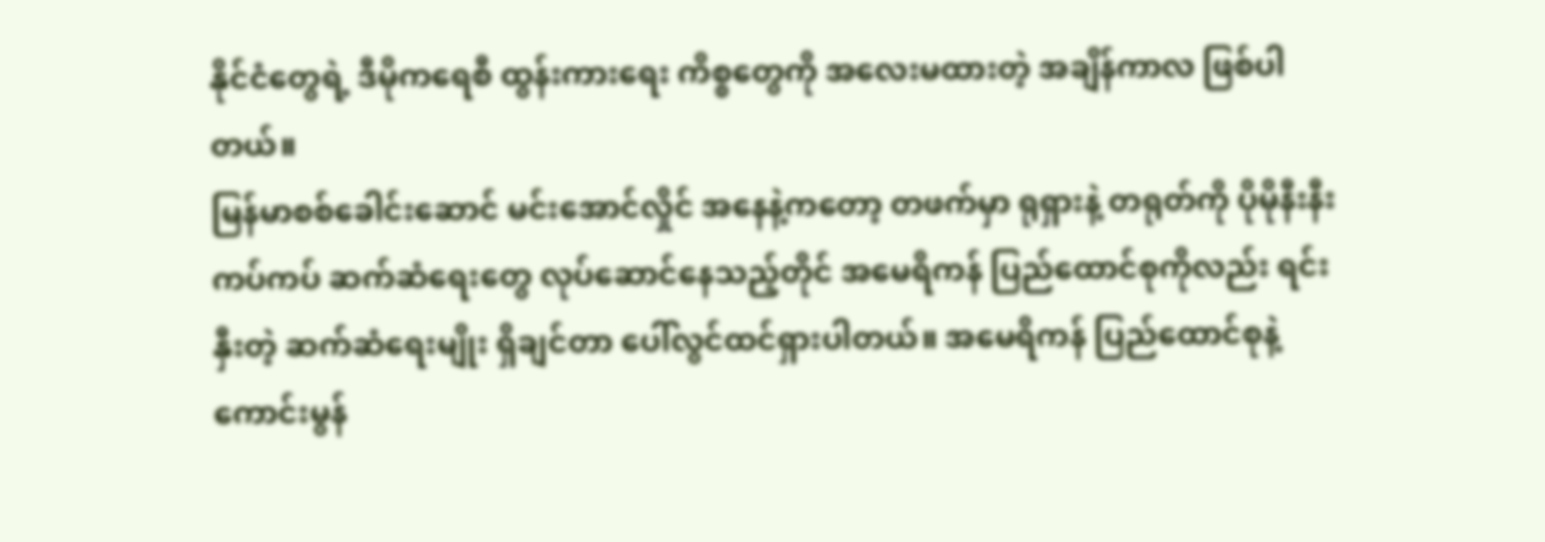နိုင်ငံတွေရဲ့ ဒီမိုကရေစီ ထွန်းကားရေး ကိစ္စတွေကို အလေးမထားတဲ့ အချိန်ကာလ ဖြစ်ပါတယ်။
မြန်မာစစ်ခေါင်းဆောင် မင်းအောင်လှိုင် အနေနဲ့ကတော့ တဖက်မှာ ရုရှားနဲ့ တရုတ်ကို ပိုမိုနီးနီးကပ်ကပ် ဆက်ဆံရေးတွေ လုပ်ဆောင်နေသည့်တိုင် အမေရိကန် ပြည်ထောင်စုကိုလည်း ရင်းနှီးတဲ့ ဆက်ဆံရေးမျိုး ရှိချင်တာ ပေါ်လွင်ထင်ရှားပါတယ်။ အမေရိကန် ပြည်ထောင်စုနဲ့ ကောင်းမွန်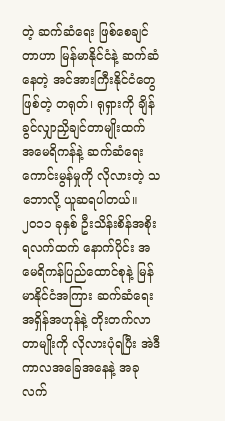တဲ့ ဆက်ဆံရေး ဖြစ်စေချင်တာဟာ မြန်မာနိုင်ငံနဲ့ ဆက်ဆံနေတဲ့ အင်အားကြီးနိုင်ငံတွေဖြစ်တဲ့ တရုတ်၊ ရုရှားကို ချိန်ခွင်လျှာညှိချင်တာမျိုးထက် အမေရိကန်နဲ့ ဆက်ဆံရေးကောင်းမွန်မှုကို လိုလားတဲ့ သဘောလို့ ယူဆရပါတယ်။
၂၀၁၁ ခုနှစ် ဦးသိန်းစိန်အစိုးရလက်ထက် နောက်ပိုင်း အမေရိကန်ပြည်ထောင်စုနဲ့ မြန်မာနိုင်ငံအကြား ဆက်ဆံရေး အရှိန်အဟုန်နဲ့ တိုးတက်လာတာမျိုးကို လိုလားပုံရပြီး အဲဒီကာလအခြေအနေနဲ့ အခုလက်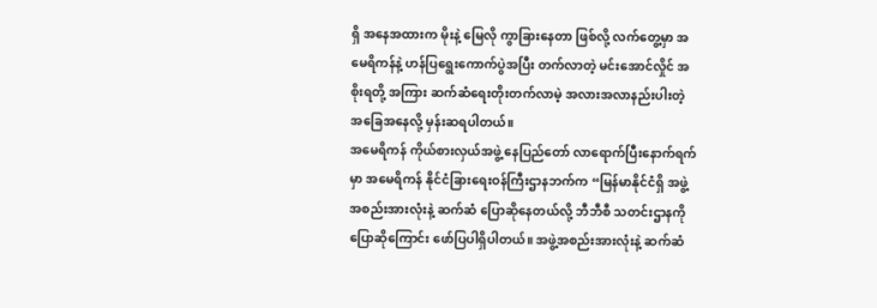ရှိ အနေအထားက မိုးနဲ့ မြေလို ကွာခြားနေတာ ဖြစ်လို့ လက်တွေ့မှာ အမေရိကန်နဲ့ ဟန်ပြရွေးကောက်ပွဲအပြီး တက်လာတဲ့ မင်းအောင်လှိုင် အစိုးရတို့ အကြား ဆက်ဆံရေးတိုးတက်လာမဲ့ အလားအလာနည်းပါးတဲ့ အခြေအနေလို့ မှန်းဆရပါတယ်။
အမေရိကန် ကိုယ်စားလှယ်အဖွဲ့ နေပြည်တော် လာရောက်ပြီးနောက်ရက်မှာ အမေရိကန် နိုင်ငံခြားရေးဝန်ကြီးဌာနဘက်က “မြန်မာနိုင်ငံရှိ အဖွဲ့အစည်းအားလုံးနဲ့ ဆက်ဆံ ပြောဆိုနေတယ်လို့ ဘီဘီစီ သတင်းဌာနကို ပြောဆိုကြောင်း ဖော်ပြပါရှိပါတယ်။ အဖွဲ့အစည်းအားလုံးနဲ့ ဆက်ဆံ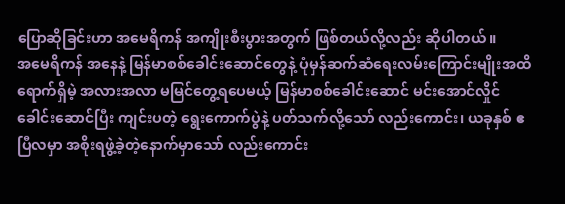ပြောဆိုခြင်းဟာ အမေရိကန် အကျိုးစီးပွားအတွက် ဖြစ်တယ်လို့လည်း ဆိုပါတယ်။
အမေရိကန် အနေနဲ့ မြန်မာစစ်ခေါင်းဆောင်တွေနဲ့ ပုံမှန်ဆက်ဆံရေးလမ်းကြောင်းမျိုးအထိ ရောက်ရှိမဲ့ အလားအလာ မမြင်တွေ့ရပေမယ့် မြန်မာစစ်ခေါင်းဆောင် မင်းအောင်လှိုင် ခေါင်းဆောင်ပြီး ကျင်းပတဲ့ ရွေးကောက်ပွဲနဲ့ ပတ်သက်လို့သော် လည်းကောင်း၊ ယခုနှစ် ဧပြီလမှာ အစိုးရဖွဲ့ခဲ့တဲ့နောက်မှာသော် လည်းကောင်း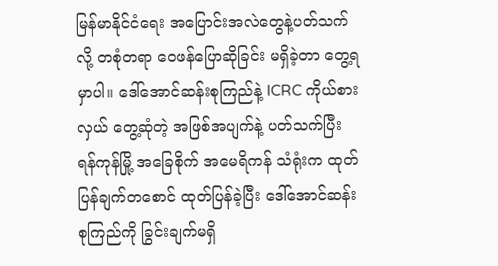မြန်မာနိုင်ငံရေး အပြောင်းအလဲတွေနဲ့ပတ်သက်လို့ တစုံတရာ ဝေဖန်ပြောဆိုခြင်း မရှိခဲ့တာ တွေ့ရမှာပါ။ ဒေါ်အောင်ဆန်းစုကြည်နဲ့ ICRC ကိုယ်စားလှယ် တွေ့ဆုံတဲ့ အဖြစ်အပျက်နဲ့ ပတ်သက်ပြီး ရန်ကုန်မြို့ အခြေစိုက် အမေရိကန် သံရုံးက ထုတ်ပြန်ချက်တစောင် ထုတ်ပြန်ခဲ့ပြီး ဒေါ်အောင်ဆန်းစုကြည်ကို ခြွင်းချက်မရှိ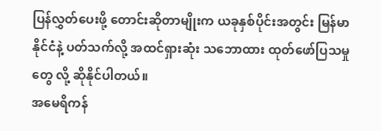ပြန်လွှတ်ပေးဖို့ တောင်းဆိုတာမျိုးက ယခုနှစ်ပိုင်းအတွင်း မြန်မာနိုင်ငံနဲ့ ပတ်သက်လို့ အထင်ရှားဆုံး သဘောထား ထုတ်ဖော်ပြသမှုတွေ လို့ ဆိုနိုင်ပါတယ်။
အမေရိကန်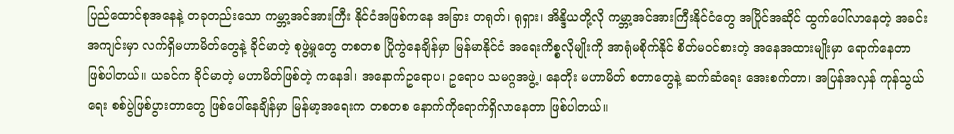ပြည်ထောင်စုအနေနဲ့ တခုတည်းသော ကမ္ဘာ့အင်အားကြီး နိုင်ငံအဖြစ်ကနေ အခြား တရုတ်၊ ရုရှား၊ အိန္ဒိယတို့လို ကမ္ဘာ့အင်အားကြီးနိုင်ငံတွေ အပြိုင်အဆိုင် ထွက်ပေါ်လာနေတဲ့ အခင်းအကျင်းမှာ လက်ရှိမဟာမိတ်တွေနဲ့ ခိုင်မာတဲ့ စုဖွဲ့မှုတွေ တစတစ ပြိုကွဲနေချိန်မှာ မြန်မာနိုင်ငံ အရေးကိစ္စလိုမျိုးကို အာရုံမစိုက်နိုင် စိတ်မဝင်စားတဲ့ အနေအထားမျိုးမှာ ရောက်နေတာ ဖြစ်ပါတယ်။ ယခင်က ခိုင်မာတဲ့ မဟာမိတ်ဖြစ်တဲ့ ကနေဒါ၊ အနောက်ဥရောပ၊ ဥရောပ သမဂ္ဂအဖွဲ့၊ နေတိုး မဟာမိတ် စတာတွေနဲ့ ဆက်ဆံရေး အေးစက်တာ၊ အပြန်အလှန် ကုန်သွယ်ရေး စစ်ပွဲဖြစ်ပွားတာတွေ ဖြစ်ပေါ်နေချိန်မှာ မြန်မာ့အရေးက တစတစ နောက်ကိုရောက်ရှိလာနေတာ ဖြစ်ပါတယ်။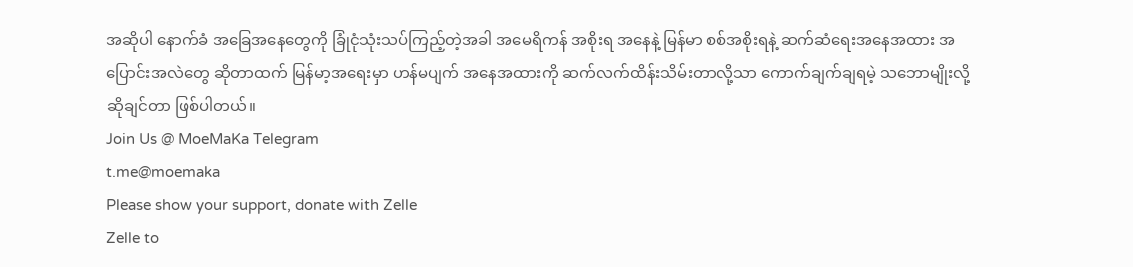အဆိုပါ နောက်ခံ အခြေအနေတွေကို ခြုံငုံသုံးသပ်ကြည့်တဲ့အခါ အမေရိကန် အစိုးရ အနေနဲ့ မြန်မာ စစ်အစိုးရနဲ့ ဆက်ဆံရေးအနေအထား အပြောင်းအလဲတွေ ဆိုတာထက် မြန်မာ့အရေးမှာ ဟန်မပျက် အနေအထားကို ဆက်လက်ထိန်းသိမ်းတာလို့သာ ကောက်ချက်ချရမဲ့ သဘောမျိုးလို့ ဆိုချင်တာ ဖြစ်ပါတယ်။
Join Us @ MoeMaKa Telegram
t.me@moemaka
Please show your support, donate with Zelle
Zelle to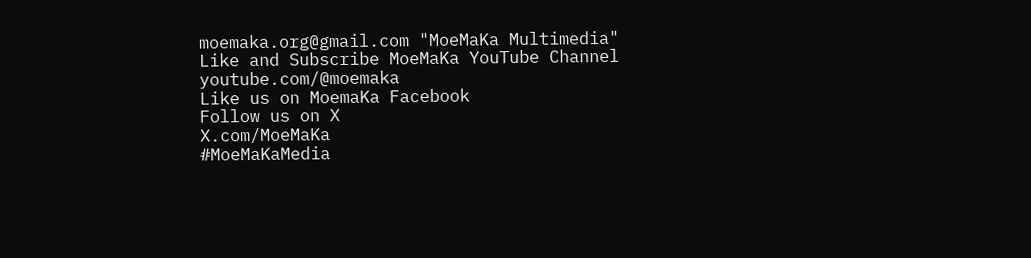moemaka.org@gmail.com "MoeMaKa Multimedia"
Like and Subscribe MoeMaKa YouTube Channel
youtube.com/@moemaka
Like us on MoemaKa Facebook
Follow us on X
X.com/MoeMaKa
#MoeMaKaMedia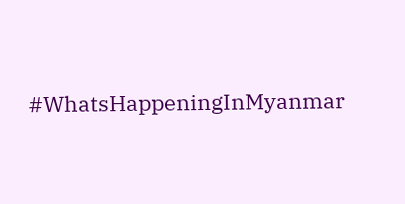#WhatsHappeningInMyanmar